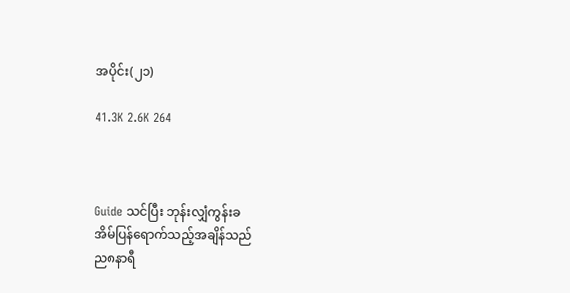အပိုင်း(၂၁)

41.3K 2.6K 264



Guide သင်ပြီး ဘုန်းလျှံကွန်းခ
အိမ်ပြန်ရောက်သည့်အချိန်သည်
ည၈နာရီ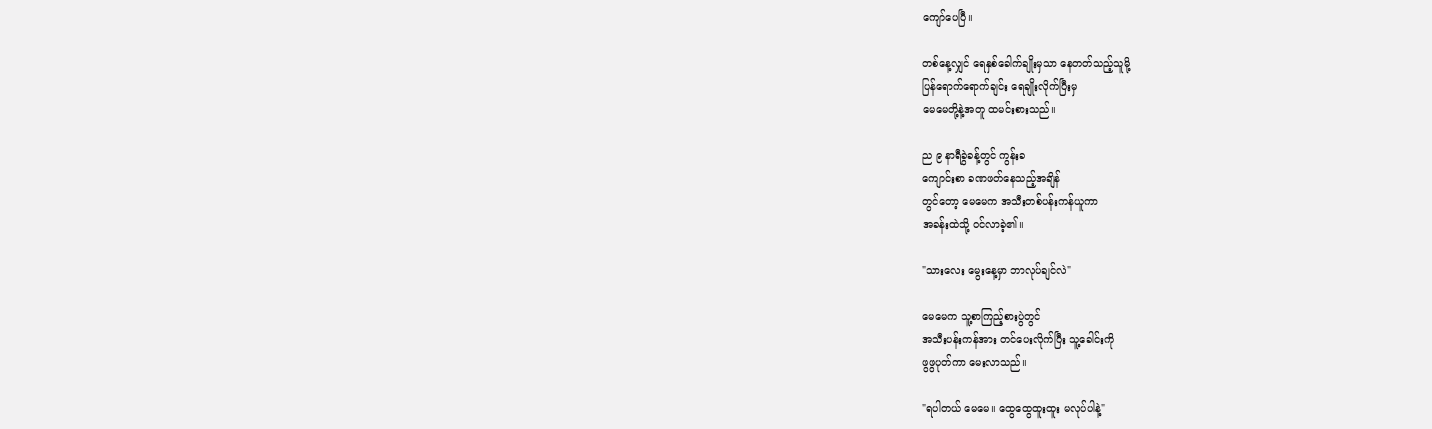ကျော်ပေပြီ။

တစ်နေ့လျှင် ရေနှစ်ခေါက်ချိုးမှသာ နေတတ်သည့်သူမို့
ပြန်ရောက်ရောက်ချင်း ရေချိုးလိုက်ပြီးမှ
မေမေတို့နဲ့အတူ ထမင်းစားသည်။

ည ၉ နာရီခွဲခန့်တွင် ကွန်းခ
ကျောင်းစာ ခဏဖတ်နေသည့်အချိန်
တွင်တော့ မေမေက အသီးတစ်ပန်းကန်ယူကာ
အခန်းထဲသို့ ဝင်လာခဲ့၏။

"သားလေး မွေးနေ့မှာ ဘာလုပ်ချင်လဲ"

မေမေက သူ့စာကြည့်စားပွဲတွင်
အသီးပန်းကန်အား တင်ပေးလိုက်ပြီး သူ့ခေါင်းကို
ဖွဖွပုတ်ကာ မေးလာသည်။

"ရပါတယ် မေမေ။ ထွေထွေထူးထူး မလုပ်ပါနဲ့"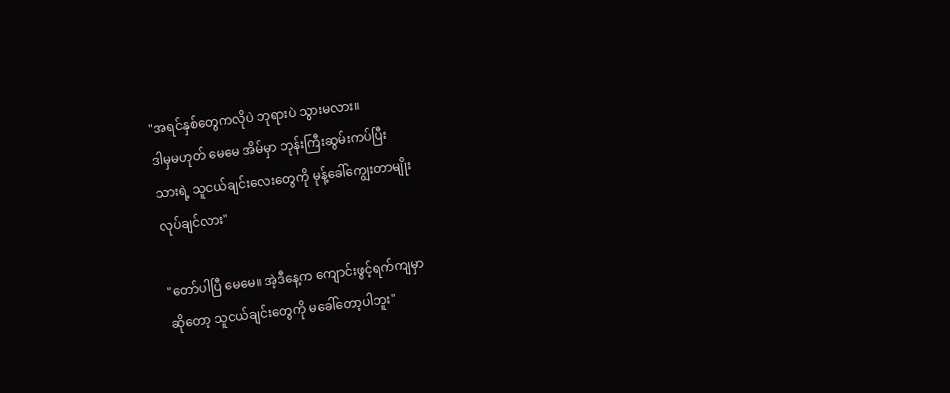"အရင်နှစ်တွေကလိုပဲ ဘုရားပဲ သွားမလား။
ဒါမှမဟုတ် မေမေ အိမ်မှာ ဘုန်းကြီးဆွမ်းကပ်ပြီး
သားရဲ့ သူငယ်ချင်းလေးတွေကို မုန့်ခေါ်ကျွေးတာမျိုး
လုပ်ချင်လား"

"တော်ပါပြီ မေမေ။ အဲ့ဒီနေ့က ကျောင်းဖွင့်ရက်ကျမှာ
ဆိုတော့ သူငယ်ချင်းတွေကို မခေါ်တော့ပါဘူး"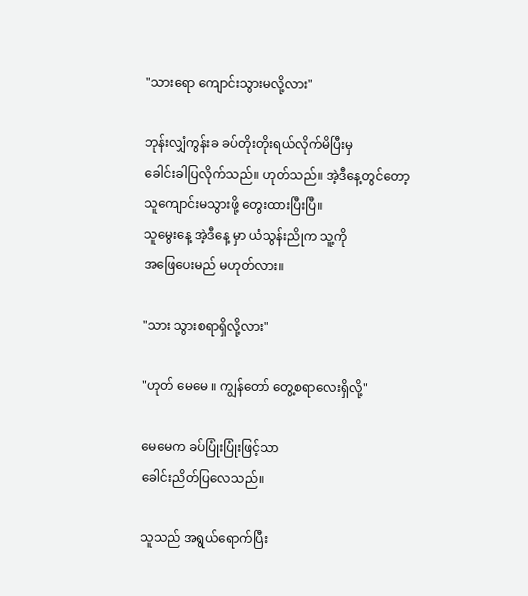"သားရော ကျောင်းသွားမလို့လား"

ဘုန်းလျှံကွန်းခ ခပ်တိုးတိုးရယ်လိုက်မိပြီးမှ
ခေါင်းခါပြလိုက်သည်။ ဟုတ်သည်။ အဲ့ဒီနေ့တွင်တော့
သူကျောင်းမသွားဖို့ တွေးထားပြီးပြီ။
သူမွေးနေ့ အဲ့ဒီနေ့ မှာ ယံသွန်းညိုက သူ့ကို
အဖြေပေးမည် မဟုတ်လား။

"သား သွားစရာရှိလို့လား"

"ဟုတ် မေမေ ။ ကျွန်တော် တွေ့စရာလေးရှိလို့"

မေမေက ခပ်ပြုံးပြုံးဖြင့်သာ
ခေါင်းညိတ်ပြလေသည်။

သူသည် အရွယ်ရောက်ပြီး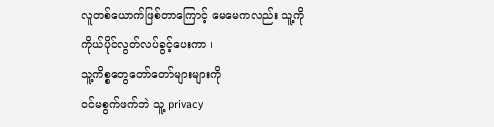လူတစ်ယောက်ဖြစ်တာကြောင့် မေမေကလည်း သူ့ကို
ကိုယ်ပိုင်လွတ်လပ်ခွင့်ပေးကာ ၊
သူ့ကိစ္စတွေတော်တော်များများကို
ဝင်မစွက်ဖက်ဘဲ သူ့ privacy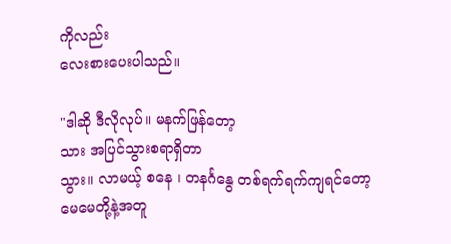ကိုလည်း
လေးစားပေးပါသည်။

"ဒါဆို ဒီလိုလုပ်။ မနက်ဖြန်တော့
သား အပြင်သွားစရာရှိတာ
သွား။ လာမယ့် စနေ ၊ တနင်္ဂနွေ တစ်ရက်ရက်ကျရင်တော့
မေမေတို့နဲ့အတူ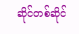ဆိုင်တစ်ဆိုင်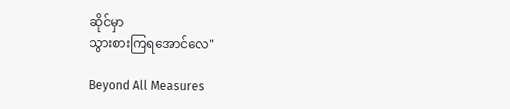ဆိုင်မှာ
သွားစားကြရအောင်လေ"

Beyond All Measures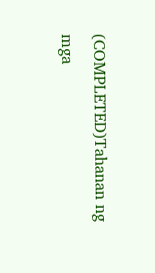(COMPLETED)Tahanan ng mga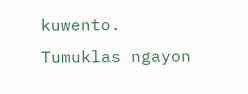kuwento. Tumuklas ngayon